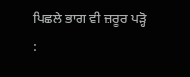ਪਿਛਲੇ ਭਾਗ ਵੀ ਜ਼ਰੂਰ ਪੜ੍ਹੋ :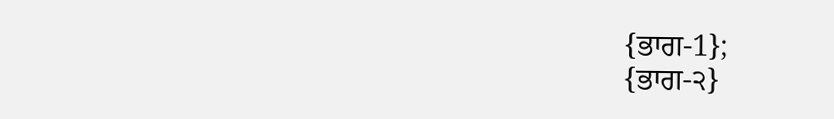{ਭਾਗ-1};
{ਭਾਗ-੨}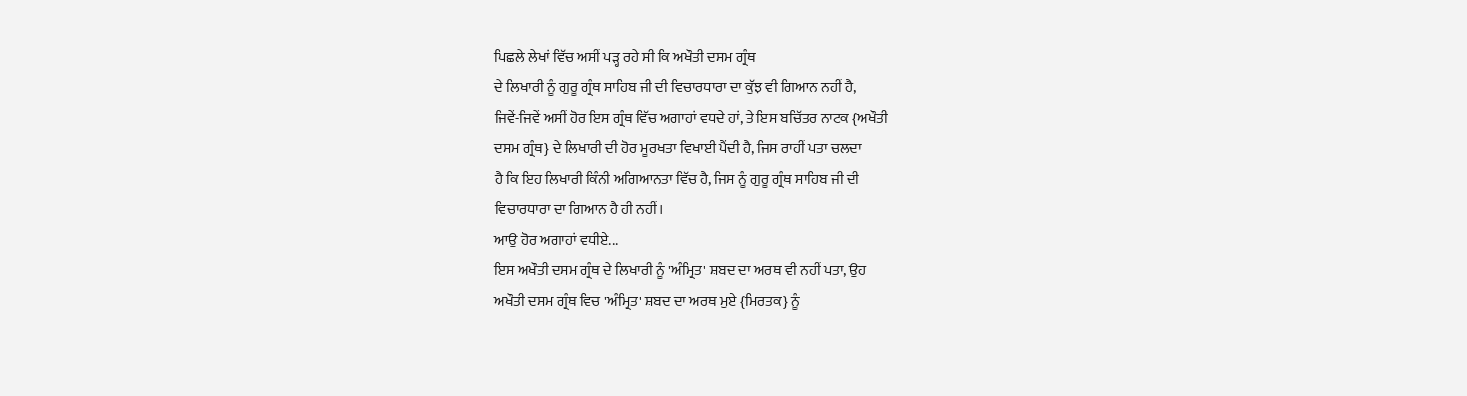ਪਿਛਲੇ ਲੇਖਾਂ ਵਿੱਚ ਅਸੀਂ ਪੜ੍ਹ ਰਹੇ ਸੀ ਕਿ ਅਖੌਤੀ ਦਸਮ ਗ੍ਰੰਥ
ਦੇ ਲਿਖਾਰੀ ਨੂੰ ਗੁਰੂ ਗ੍ਰੰਥ ਸਾਹਿਬ ਜੀ ਦੀ ਵਿਚਾਰਧਾਰਾ ਦਾ ਕੁੱਝ ਵੀ ਗਿਆਨ ਨਹੀਂ ਹੈ,
ਜਿਵੇਂ-ਜਿਵੇਂ ਅਸੀਂ ਹੋਰ ਇਸ ਗ੍ਰੰਥ ਵਿੱਚ ਅਗਾਹਾਂ ਵਧਦੇ ਹਾਂ, ਤੇ ਇਸ ਬਚਿੱਤਰ ਨਾਟਕ {ਅਖੌਤੀ
ਦਸਮ ਗ੍ਰੰਥ} ਦੇ ਲਿਖਾਰੀ ਦੀ ਹੋਰ ਮੂਰਖਤਾ ਵਿਖਾਈ ਪੈਂਦੀ ਹੈ, ਜਿਸ ਰਾਹੀਂ ਪਤਾ ਚਲਦਾ
ਹੈ ਕਿ ਇਹ ਲਿਖਾਰੀ ਕਿੰਨੀ ਅਗਿਆਨਤਾ ਵਿੱਚ ਹੈ, ਜਿਸ ਨੂੰ ਗੁਰੂ ਗ੍ਰੰਥ ਸਾਹਿਬ ਜੀ ਦੀ
ਵਿਚਾਰਧਾਰਾ ਦਾ ਗਿਆਨ ਹੈ ਹੀ ਨਹੀਂ।
ਆਉ ਹੋਰ ਅਗਾਹਾਂ ਵਧੀਏ...
ਇਸ ਅਖੌਤੀ ਦਸਮ ਗ੍ਰੰਥ ਦੇ ਲਿਖਾਰੀ ਨੂੰ 'ਅੰਮ੍ਰਿਤ' ਸ਼ਬਦ ਦਾ ਅਰਥ ਵੀ ਨਹੀਂ ਪਤਾ, ਉਹ
ਅਖੌਤੀ ਦਸਮ ਗ੍ਰੰਥ ਵਿਚ 'ਅੰਮ੍ਰਿਤ' ਸ਼ਬਦ ਦਾ ਅਰਥ ਮੁਏ {ਮਿਰਤਕ} ਨੂੰ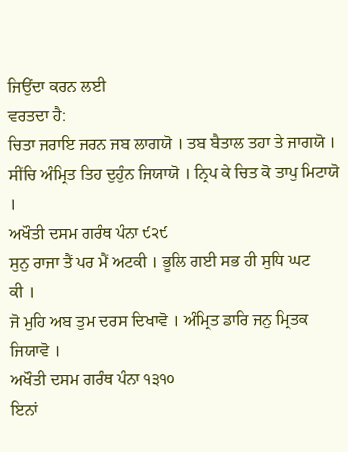ਜਿਉਂਦਾ ਕਰਨ ਲਈ
ਵਰਤਦਾ ਹੈ:
ਚਿਤਾ ਜਰਾਇ ਜਰਨ ਜਬ ਲਾਗਯੋ । ਤਬ ਬੈਤਾਲ ਤਹਾ ਤੇ ਜਾਗਯੋ ।
ਸੀਂਚਿ ਅੰਮ੍ਰਿਤ ਤਿਹ ਦੁਹੁੰਨ ਜਿਯਾਯੋ । ਨ੍ਰਿਪ ਕੇ ਚਿਤ ਕੋ ਤਾਪੁ ਮਿਟਾਯੋ ।
ਅਖੌਤੀ ਦਸਮ ਗਰੰਥ ਪੰਨਾ ੯੨੯
ਸੁਨੁ ਰਾਜਾ ਤੈਂ ਪਰ ਮੈਂ ਅਟਕੀ । ਭੂਲਿ ਗਈ ਸਭ ਹੀ ਸੁਧਿ ਘਟ
ਕੀ ।
ਜੋ ਮੁਹਿ ਅਬ ਤੁਮ ਦਰਸ ਦਿਖਾਵੋ । ਅੰਮ੍ਰਿਤ ਡਾਰਿ ਜਨੁ ਮ੍ਰਿਤਕ ਜਿਯਾਵੋ ।
ਅਖੌਤੀ ਦਸਮ ਗਰੰਥ ਪੰਨਾ ੧੩੧੦
ਇਨਾਂ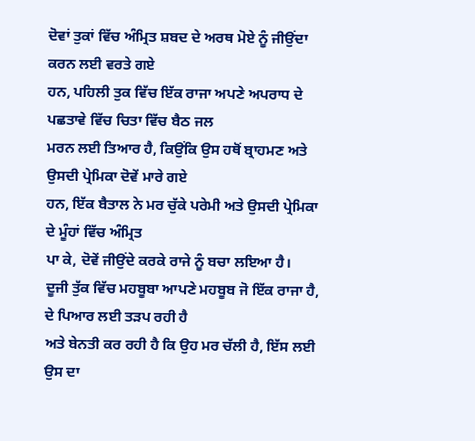ਦੋਵਾਂ ਤੁਕਾਂ ਵਿੱਚ ਅੰਮ੍ਰਿਤ ਸ਼ਬਦ ਦੇ ਅਰਥ ਮੋਏ ਨੂੰ ਜੀਉਂਦਾ ਕਰਨ ਲਈ ਵਰਤੇ ਗਏ
ਹਨ, ਪਹਿਲੀ ਤੁਕ ਵਿੱਚ ਇੱਕ ਰਾਜਾ ਅਪਣੇ ਅਪਰਾਧ ਦੇ ਪਛਤਾਵੇ ਵਿੱਚ ਚਿਤਾ ਵਿੱਚ ਬੈਠ ਜਲ
ਮਰਨ ਲਈ ਤਿਆਰ ਹੈ, ਕਿਉਂਕਿ ਉਸ ਹਥੋਂ ਬ੍ਰਾਹਮਣ ਅਤੇ ਉਸਦੀ ਪ੍ਰੇਮਿਕਾ ਦੋਵੇਂ ਮਾਰੇ ਗਏ
ਹਨ, ਇੱਕ ਬੈਤਾਲ ਨੇ ਮਰ ਚੁੱਕੇ ਪਰੇਮੀ ਅਤੇ ਉਸਦੀ ਪ੍ਰੇਮਿਕਾ ਦੇ ਮੂੰਹਾਂ ਵਿੱਚ ਅੰਮ੍ਰਿਤ
ਪਾ ਕੇ, ਦੋਵੇਂ ਜੀਉਂਦੇ ਕਰਕੇ ਰਾਜੇ ਨੂੰ ਬਚਾ ਲਇਆ ਹੈ।
ਦੂਜੀ ਤੁੱਕ ਵਿੱਚ ਮਹਬੂਬਾ ਆਪਣੇ ਮਹਬੂਬ ਜੋ ਇੱਕ ਰਾਜਾ ਹੈ, ਦੇ ਪਿਆਰ ਲਈ ਤੜਪ ਰਹੀ ਹੈ
ਅਤੇ ਬੇਨਤੀ ਕਰ ਰਹੀ ਹੈ ਕਿ ਉਹ ਮਰ ਚੱਲੀ ਹੈ, ਇੱਸ ਲਈ ਉਸ ਦਾ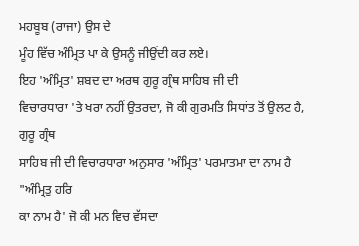ਮਹਬੂਬ (ਰਾਜਾ) ਉਸ ਦੇ
ਮੂੰਹ ਵਿੱਚ ਅੰਮ੍ਰਿਤ ਪਾ ਕੇ ਉਸਨੂੰ ਜੀਉਂਦੀ ਕਰ ਲਏ।
ਇਹ 'ਅੰਮ੍ਰਿਤ' ਸ਼ਬਦ ਦਾ ਅਰਥ ਗੁਰੂ ਗ੍ਰੰਥ ਸਾਹਿਬ ਜੀ ਦੀ
ਵਿਚਾਰਧਾਰਾ 'ਤੇ ਖਰਾ ਨਹੀਂ ਉਤਰਦਾ, ਜੋ ਕੀ ਗੁਰਮਤਿ ਸਿਧਾਂਤ ਤੋਂ ਉਲਟ ਹੈ, ਗੁਰੂ ਗ੍ਰੰਥ
ਸਾਹਿਬ ਜੀ ਦੀ ਵਿਚਾਰਧਾਰਾ ਅਨੁਸਾਰ 'ਅੰਮ੍ਰਿਤ' ਪਰਮਾਤਮਾ ਦਾ ਨਾਮ ਹੈ "ਅੰਮ੍ਰਿਤੁ ਹਰਿ
ਕਾ ਨਾਮ ਹੈ' ਜੋ ਕੀ ਮਨ ਵਿਚ ਵੱਸਦਾ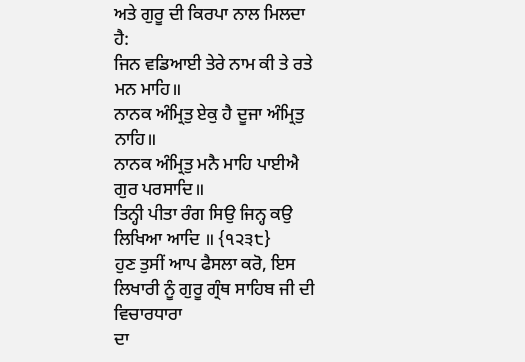ਅਤੇ ਗੁਰੂ ਦੀ ਕਿਰਪਾ ਨਾਲ ਮਿਲਦਾ ਹੈ:
ਜਿਨ ਵਡਿਆਈ ਤੇਰੇ ਨਾਮ ਕੀ ਤੇ ਰਤੇ ਮਨ ਮਾਹਿ॥
ਨਾਨਕ ਅੰਮ੍ਰਿਤੁ ਏਕੁ ਹੈ ਦੂਜਾ ਅੰਮ੍ਰਿਤੁ ਨਾਹਿ॥
ਨਾਨਕ ਅੰਮ੍ਰਿਤੁ ਮਨੈ ਮਾਹਿ ਪਾਈਐ ਗੁਰ ਪਰਸਾਦਿ॥
ਤਿਨ੍ਹੀ ਪੀਤਾ ਰੰਗ ਸਿਉ ਜਿਨ੍ਹ ਕਉ ਲਿਖਿਆ ਆਦਿ ॥ {੧੨੩੮}
ਹੁਣ ਤੁਸੀਂ ਆਪ ਫੈਸਲਾ ਕਰੋ, ਇਸ ਲਿਖਾਰੀ ਨੂੰ ਗੁਰੂ ਗ੍ਰੰਥ ਸਾਹਿਬ ਜੀ ਦੀ ਵਿਚਾਰਧਾਰਾ
ਦਾ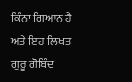ਕਿੰਨਾ ਗਿਆਨ ਹੈ ਅਤੇ ਇਹ ਲਿਖਤ ਗੁਰੂ ਗੋਬਿੰਦ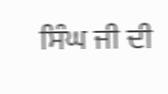ਸਿੰਘ ਜੀ ਦੀ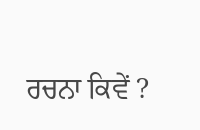ਰਚਨਾ ਕਿਵੇਂ ?